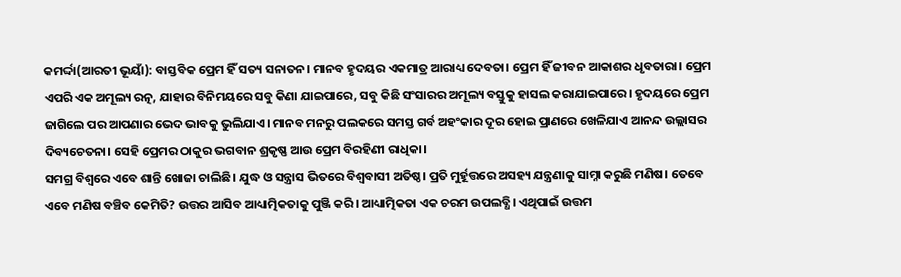କମର୍ଦ୍ଦା(ଆରତୀ ଭୂୟାଁ): ବାସ୍ତବିକ ପ୍ରେମ ହିଁ ସତ୍ୟ ସନାତନ। ମାନବ ହୃଦୟର ଏକମାତ୍ର ଆରାଧ୍ୟ ଦେବତା। ପ୍ରେମ ହିଁ ଜୀବନ ଆକାଶର ଧୃବତାରା। ପ୍ରେମ ଏପରି ଏକ ଅମୂଲ୍ୟ ରତ୍ନ, ଯାହାର ବିନିମୟରେ ସବୁ କିଣା ଯାଇପାରେ, ସବୁ କିଛି ସଂସାରର ଅମୂଲ୍ୟ ବସ୍ତୁକୁ ହାସଲ କରାଯାଇପାରେ। ହୃଦୟରେ ପ୍ରେମ ଜାଗିଲେ ପର ଆପଣାର ଭେଦ ଭାବକୁ ଭୁଲିଯାଏ। ମାନବ ମନରୁ ପଲକରେ ସମସ୍ତ ଗର୍ବ ଅହଂକାର ଦୂର ହୋଇ ପ୍ରାଣରେ ଖେଳିଯାଏ ଆନନ୍ଦ ଉଲ୍ଲାସର ଦିବ୍ୟଚେତନା। ସେହି ପ୍ରେମର ଠାକୁର ଭଗବାନ ଶ୍ରକୃଷ୍ଣ ଆଉ ପ୍ରେମ ବିରହିଣୀ ରାଧିକା।
ସମଗ୍ର ବିଶ୍ୱରେ ଏବେ ଶାନ୍ତି ଖୋଜା ଚାଲିଛି। ଯୁଦ୍ଧ ଓ ସନ୍ତ୍ରାସ ଭିତରେ ବିଶ୍ୱବାସୀ ଅତିଷ୍ଠ। ପ୍ରତି ମୁର୍ହୂତ୍ତରେ ଅସହ୍ୟ ଯନ୍ତ୍ରଣାକୁ ସାମ୍ନା କରୁଛି ମଣିଷ। ତେବେ ଏବେ ମଣିଷ ବଞ୍ଚିବ କେମିତି? ଉତ୍ତର ଆସିବ ଆଧ୍ୟାତ୍ମିକତାକୁ ପୁଞ୍ଜି କରି। ଆଧ୍ୟାତ୍ମିକତା ଏକ ଚରମ ଉପଲବ୍ଧି। ଏଥିପାଇଁ ଉତ୍ତମ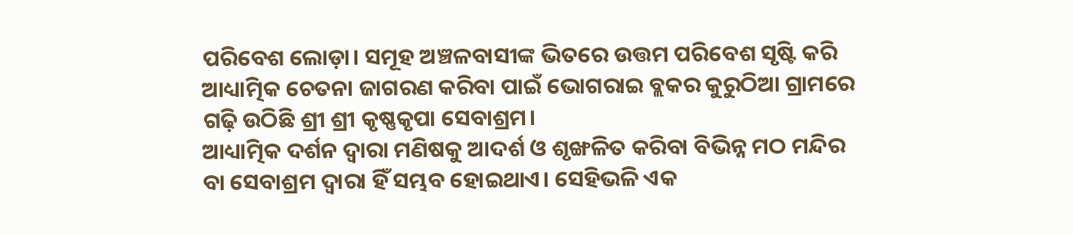ପରିବେଶ ଲୋଡ଼ା। ସମୂହ ଅଞ୍ଚଳବାସୀଙ୍କ ଭିତରେ ଉତ୍ତମ ପରିବେଶ ସୃଷ୍ଟି କରି ଆଧ୍ୟାତ୍ମିକ ଚେତନା ଜାଗରଣ କରିବା ପାଇଁ ଭୋଗରାଇ ବ୍ଲକର କୁରୁଠିଆ ଗ୍ରାମରେ ଗଢ଼ି ଉଠିଛି ଶ୍ରୀ ଶ୍ରୀ କୃଷ୍ଣକୃପା ସେବାଶ୍ରମ।
ଆଧ୍ୟାତ୍ମିକ ଦର୍ଶନ ଦ୍ୱାରା ମଣିଷକୁ ଆଦର୍ଶ ଓ ଶୃଙ୍ଖଳିତ କରିବା ବିଭିନ୍ନ ମଠ ମନ୍ଦିର ବା ସେବାଶ୍ରମ ଦ୍ୱାରା ହିଁ ସମ୍ଭବ ହୋଇଥାଏ। ସେହିଭଳି ଏକ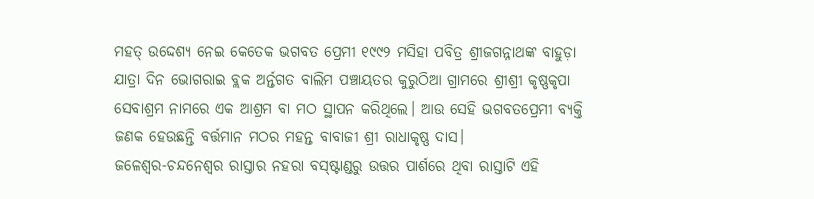ମହତ୍ ଉଦ୍ଦେଶ୍ୟ ନେଇ କେତେକ ଭଗବତ ପ୍ରେମୀ ୧୯୯୨ ମସିହା ପବିତ୍ର ଶ୍ରୀଜଗନ୍ନାଥଙ୍କ ବାହୁଡ଼ା ଯାତ୍ରା ଦିନ ଭୋଗରାଇ ବ୍ଲକ ଅର୍ନ୍ତଗତ ବାଲିମ ପଞ୍ଚାୟତର କୁରୁଠିଆ ଗ୍ରାମରେ ଶ୍ରୀଶ୍ରୀ କୃଷ୍ଣକୃପା ସେବାଶ୍ରମ ନାମରେ ଏକ ଆଶ୍ରମ ବା ମଠ ସ୍ଥାପନ କରିଥିଲେ। ଆଉ ସେହି ଭଗବତପ୍ରେମୀ ବ୍ୟକ୍ତି ଜଣକ ହେଉଛନ୍ତି ବର୍ତ୍ତମାନ ମଠର ମହନ୍ତ ବାବାଜୀ ଶ୍ରୀ ରାଧାକୃଷ୍ଣ ଦାସ।
ଜଳେଶ୍ୱର-ଚନ୍ଦନେଶ୍ୱର ରାସ୍ତାର ନହରା ବସ୍ଷ୍ଟାଣ୍ଡରୁ ଉତ୍ତର ପାର୍ଶରେ ଥିବା ରାସ୍ତାଟି ଏହି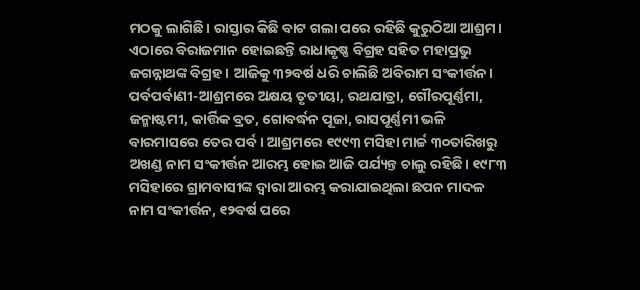ମଠକୁ ଲାଗିଛି। ରାସ୍ତାର କିଛି ବାଟ ଗଲା ପରେ ରହିଛି କୁରୁଠିଆ ଆଶ୍ରମ। ଏଠାରେ ବିରାଜମାନ ହୋଇଛନ୍ତି ରାଧାକୃଷ୍ଣ ବିଗ୍ରହ ସହିତ ମହାପ୍ରଭୁ ଜଗନ୍ନାଥଙ୍କ ବିଗ୍ରହ। ଆଜିକୁ ୩୨ବର୍ଷ ଧରି ଚାଲିଛି ଅବିରାମ ସଂକୀର୍ତ୍ତନ।
ପର୍ବପର୍ବାଣୀ-ଆଶ୍ରମରେ ଅକ୍ଷୟ ତୃତୀୟା, ରଥଯାତ୍ରା, ଗୌରପୂର୍ଣ୍ଣମା, ଜନ୍ମାଷ୍ଟମୀ, କାର୍ତ୍ତିକ ବ୍ରତ, ଗୋବର୍ଦ୍ଧନ ପୂଜା, ରାସପୂର୍ଣ୍ଣମୀ ଭଳି ବାରମାସରେ ତେର ପର୍ବ। ଆଶ୍ରମରେ ୧୯୯୩ ମସିହା ମାର୍ଚ୍ଚ ୩୦ତାରିଖରୁ ଅଖଣ୍ଡ ନାମ ସଂକୀର୍ତ୍ତନ ଆରମ୍ଭ ହୋଇ ଆଜି ପର୍ଯ୍ୟନ୍ତ ଚାଲୁ ରହିଛି। ୧୯୮୩ ମସିହାରେ ଗ୍ରାମବାସୀଙ୍କ ଦ୍ୱାରା ଆରମ୍ଭ କରାଯାଇଥିଲା ଛପନ ମାଦଳ ନାମ ସଂକୀର୍ତ୍ତନ, ୧୨ବର୍ଷ ପରେ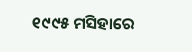୧୯୯୫ ମସିହାରେ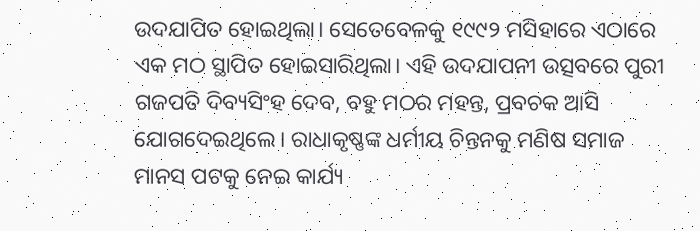ଉଦଯାପିତ ହୋଇଥିଲା। ସେତେବେଳକୁ ୧୯୯୨ ମସିହାରେ ଏଠାରେ ଏକ ମଠ ସ୍ଥାପିତ ହୋଇସାରିଥିଲା। ଏହି ଉଦଯାପନୀ ଉତ୍ସବରେ ପୁରୀ ଗଜପତି ଦିବ୍ୟସିଂହ ଦେବ, ବହୁ ମଠର ମହନ୍ତ, ପ୍ରବଚକ ଆସି ଯୋଗଦେଇଥିଲେ। ରାଧାକୃଷ୍ଣଙ୍କ ଧର୍ମୀୟ ଚିନ୍ତନକୁ ମଣିଷ ସମାଜ ମାନସ ପଟକୁ ନେଇ କାର୍ଯ୍ୟ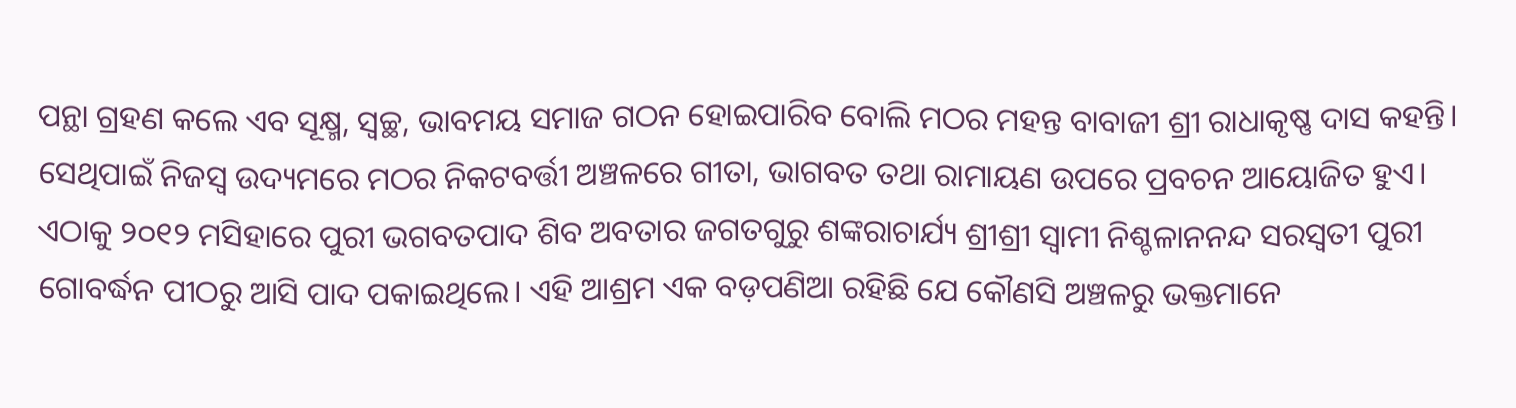ପନ୍ଥା ଗ୍ରହଣ କଲେ ଏବ ସୂକ୍ଷ୍ମ, ସ୍ୱଚ୍ଛ, ଭାବମୟ ସମାଜ ଗଠନ ହୋଇପାରିବ ବୋଲି ମଠର ମହନ୍ତ ବାବାଜୀ ଶ୍ରୀ ରାଧାକୃଷ୍ଣ ଦାସ କହନ୍ତି। ସେଥିପାଇଁ ନିଜସ୍ୱ ଉଦ୍ୟମରେ ମଠର ନିକଟବର୍ତ୍ତୀ ଅଞ୍ଚଳରେ ଗୀତା, ଭାଗବତ ତଥା ରାମାୟଣ ଉପରେ ପ୍ରବଚନ ଆୟୋଜିତ ହୁଏ। ଏଠାକୁ ୨୦୧୨ ମସିହାରେ ପୁରୀ ଭଗବତପାଦ ଶିବ ଅବତାର ଜଗତଗୁରୁ ଶଙ୍କରାଚାର୍ଯ୍ୟ ଶ୍ରୀଶ୍ରୀ ସ୍ୱାମୀ ନିଶ୍ଚଳାନନନ୍ଦ ସରସ୍ୱତୀ ପୁରୀ ଗୋବର୍ଦ୍ଧନ ପୀଠରୁ ଆସି ପାଦ ପକାଇଥିଲେ। ଏହି ଆଶ୍ରମ ଏକ ବଡ଼ପଣିଆ ରହିଛି ଯେ କୌଣସି ଅଞ୍ଚଳରୁ ଭକ୍ତମାନେ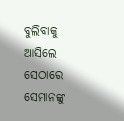ବୁଲିବାକୁ ଆସିଲେ ସେଠାରେ ସେମାନଙ୍କୁ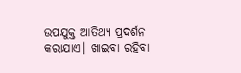ଉପଯୁକ୍ତ ଆତିଥ୍ୟ ପ୍ରଦର୍ଶନ କରାଯାଏ। ଖାଇବା ରହିବା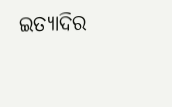ଇତ୍ୟାଦିର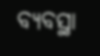ବ୍ୟବସ୍ଥା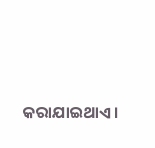କରାଯାଇଥାଏ।